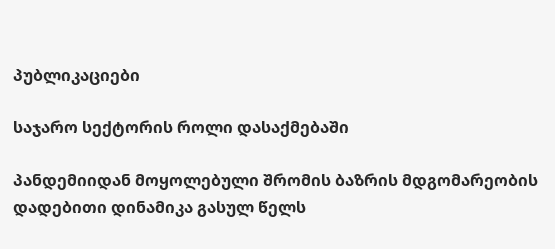პუბლიკაციები

საჯარო სექტორის როლი დასაქმებაში

პანდემიიდან მოყოლებული შრომის ბაზრის მდგომარეობის დადებითი დინამიკა გასულ წელს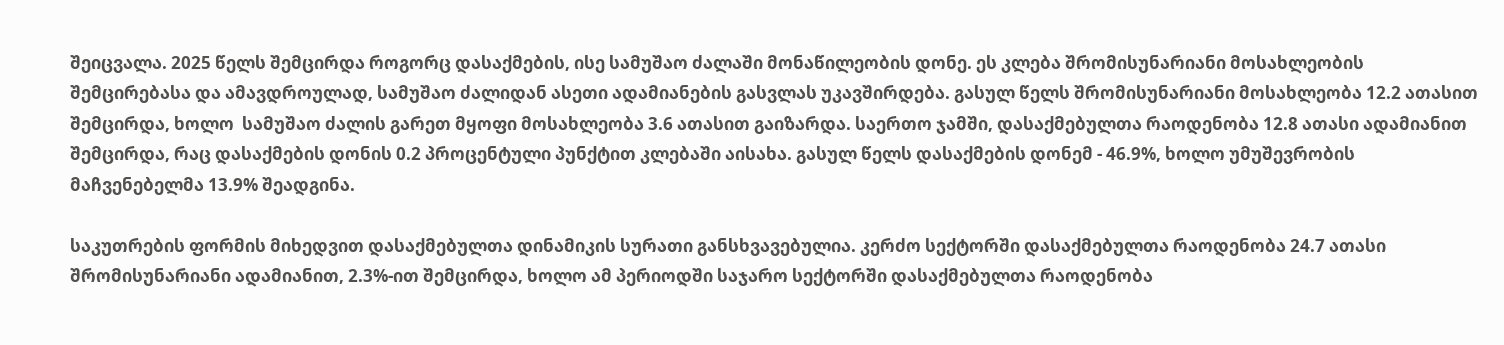შეიცვალა. 2025 წელს შემცირდა როგორც დასაქმების, ისე სამუშაო ძალაში მონაწილეობის დონე. ეს კლება შრომისუნარიანი მოსახლეობის შემცირებასა და ამავდროულად, სამუშაო ძალიდან ასეთი ადამიანების გასვლას უკავშირდება. გასულ წელს შრომისუნარიანი მოსახლეობა 12.2 ათასით შემცირდა, ხოლო  სამუშაო ძალის გარეთ მყოფი მოსახლეობა 3.6 ათასით გაიზარდა. საერთო ჯამში, დასაქმებულთა რაოდენობა 12.8 ათასი ადამიანით შემცირდა, რაც დასაქმების დონის 0.2 პროცენტული პუნქტით კლებაში აისახა. გასულ წელს დასაქმების დონემ - 46.9%, ხოლო უმუშევრობის მაჩვენებელმა 13.9% შეადგინა.

საკუთრების ფორმის მიხედვით დასაქმებულთა დინამიკის სურათი განსხვავებულია. კერძო სექტორში დასაქმებულთა რაოდენობა 24.7 ათასი შრომისუნარიანი ადამიანით, 2.3%-ით შემცირდა, ხოლო ამ პერიოდში საჯარო სექტორში დასაქმებულთა რაოდენობა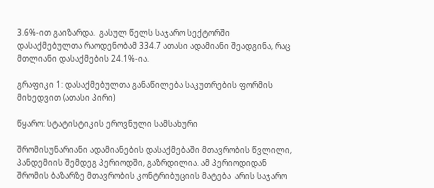3.6%-ით გაიზარდა.  გასულ წელს საჯარო სექტორში დასაქმებულთა რაოდენობამ 334.7 ათასი ადამიანი შეადგინა, რაც მთლიანი დასაქმების 24.1%-ია.

გრაფიკი 1: დასაქმებულთა განაწილება საკუთრების ფორმის მიხედვით (ათასი პირი)

წყარო: სტატისტიკის ეროვნული სამსახური

შრომისუნარიანი ადამიანების დასაქმებაში მთავრობის წვლილი, პანდემიის შემდეგ პერიოდში, გაზრდილია. ამ პერიოდიდან შრომის ბაზარზე მთავრობის კონტრიბუციის მატება  არის საჯარო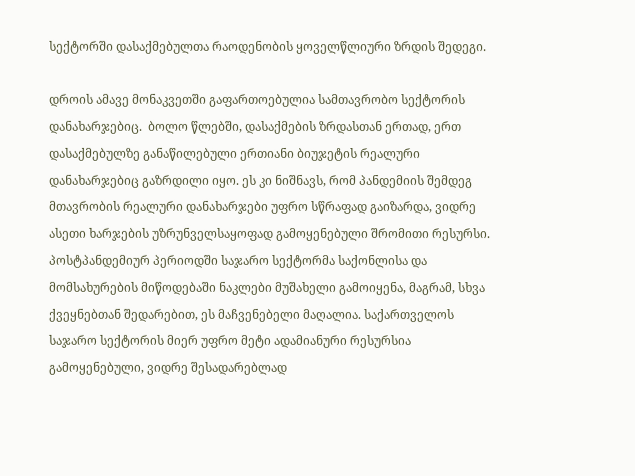სექტორში დასაქმებულთა რაოდენობის ყოველწლიური ზრდის შედეგი.

დროის ამავე მონაკვეთში გაფართოებულია სამთავრობო სექტორის დანახარჯებიც.  ბოლო წლებში, დასაქმების ზრდასთან ერთად, ერთ დასაქმებულზე განაწილებული ერთიანი ბიუჯეტის რეალური დანახარჯებიც გაზრდილი იყო. ეს კი ნიშნავს, რომ პანდემიის შემდეგ მთავრობის რეალური დანახარჯები უფრო სწრაფად გაიზარდა, ვიდრე ასეთი ხარჯების უზრუნველსაყოფად გამოყენებული შრომითი რესურსი. პოსტპანდემიურ პერიოდში საჯარო სექტორმა საქონლისა და მომსახურების მიწოდებაში ნაკლები მუშახელი გამოიყენა, მაგრამ, სხვა ქვეყნებთან შედარებით, ეს მაჩვენებელი მაღალია. საქართველოს საჯარო სექტორის მიერ უფრო მეტი ადამიანური რესურსია გამოყენებული, ვიდრე შესადარებლად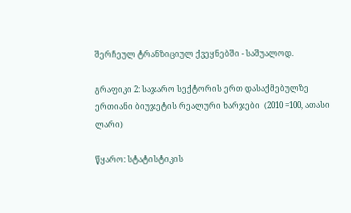შერჩეულ ტრანზიციულ ქვეყნებში - საშუალოდ.

გრაფიკი 2: საჯარო სექტორის ერთ დასაქმებულზე ერთიანი ბიუჯეტის რეალური ხარჯები  (2010 =100, ათასი ლარი)

წყარო: სტატისტიკის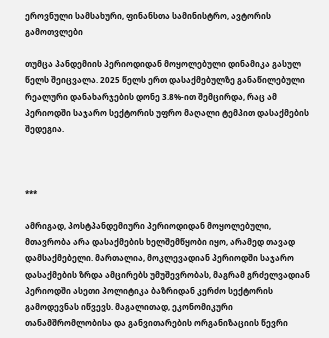ეროვნული სამსახური, ფინანსთა სამინისტრო, ავტორის გამოთვლები

თუმცა პანდემიის პერიოდიდან მოყოლებული დინამიკა გასულ წელს შეიცვალა. 2025 წელს ერთ დასაქმებულზე განაწილებული რეალური დანახარჯების დონე 3.8%-ით შემცირდა, რაც ამ პერიოდში საჯარო სექტორის უფრო მაღალი ტემპით დასაქმების შედეგია.



***

ამრიგად, პოსტპანდემიური პერიოდიდან მოყოლებული, მთავრობა არა დასაქმების ხელშემწყობი იყო, არამედ თავად  დამსაქმებელი. მართალია, მოკლევადიან პერიოდში საჯარო დასაქმების ზრდა ამცირებს უმუშევრობას, მაგრამ გრძელვადიან პერიოდში ასეთი პოლიტიკა ბაზრიდან კერძო სექტორის გამოდევნას იწვევს. მაგალითად, ეკონომიკური თანამშრომლობისა და განვითარების ორგანიზაციის წევრი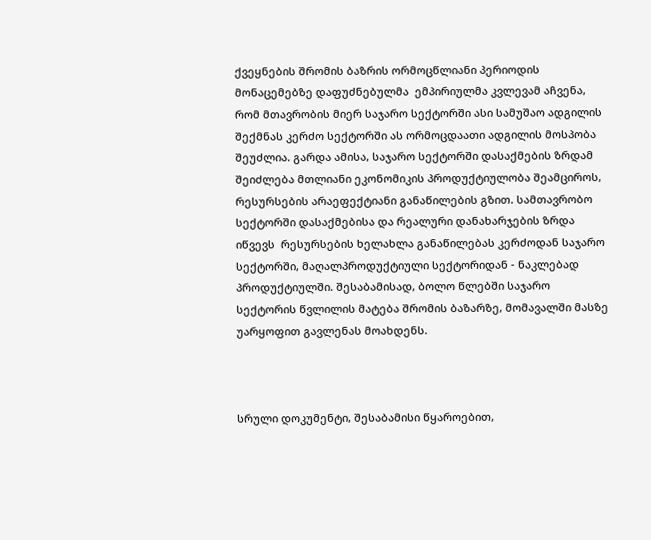ქვეყნების შრომის ბაზრის ორმოცწლიანი პერიოდის მონაცემებზე დაფუძნებულმა  ემპირიულმა კვლევამ აჩვენა, რომ მთავრობის მიერ საჯარო სექტორში ასი სამუშაო ადგილის შექმნას კერძო სექტორში ას ორმოცდაათი ადგილის მოსპობა შეუძლია. გარდა ამისა, საჯარო სექტორში დასაქმების ზრდამ შეიძლება მთლიანი ეკონომიკის პროდუქტიულობა შეამციროს, რესურსების არაეფექტიანი განაწილების გზით. სამთავრობო სექტორში დასაქმებისა და რეალური დანახარჯების ზრდა იწვევს  რესურსების ხელახლა განაწილებას კერძოდან საჯარო სექტორში, მაღალპროდუქტიული სექტორიდან - ნაკლებად პროდუქტიულში. შესაბამისად, ბოლო წლებში საჯარო სექტორის წვლილის მატება შრომის ბაზარზე, მომავალში მასზე უარყოფით გავლენას მოახდენს.



სრული დოკუმენტი, შესაბამისი წყაროებით,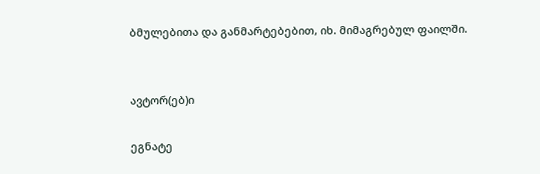ბმულებითა და განმარტებებით, იხ. მიმაგრებულ ფაილში.


ავტორ(ებ)ი

ეგნატე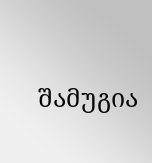შამუგია